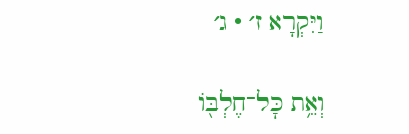וַיִּקְרָא ז׳ · ג׳

וְאֵ֥ת כׇּל־חֶלְבּ֖וֹ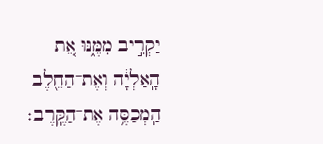יַקְרִ֣יב מִמֶּ֑נּוּ אֵ֚ת הָֽאַלְיָ֔ה וְאֶת־הַחֵ֖לֶב הַֽמְכַסֶּ֥ה אֶת־הַקֶּֽרֶב׃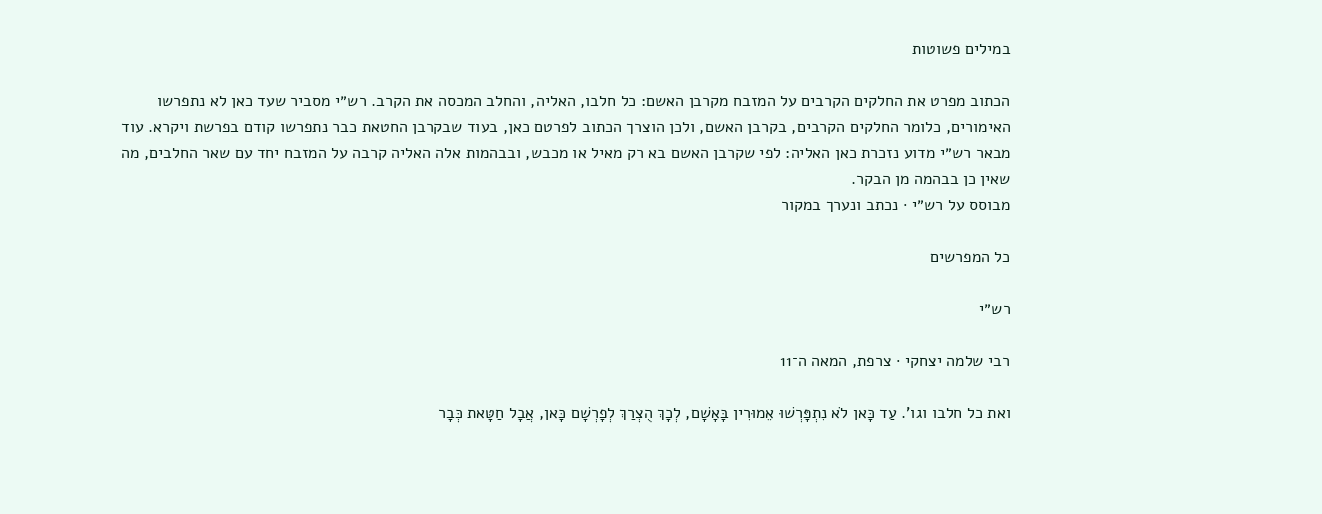במילים פשוטות

הכתוב מפרט את החלקים הקרבים על המזבח מקרבן האשם: כל חלבו, האליה, והחלב המכסה את הקרב. רש״י מסביר שעד כאן לא נתפרשו האימורים, כלומר החלקים הקרבים, בקרבן האשם, ולכן הוצרך הכתוב לפרטם כאן, בעוד שבקרבן החטאת כבר נתפרשו קודם בפרשת ויקרא. עוד מבאר רש״י מדוע נזכרת כאן האליה: לפי שקרבן האשם בא רק מאיל או מכבש, ובבהמות אלה האליה קרבה על המזבח יחד עם שאר החלבים, מה שאין כן בבהמה מן הבקר.
מבוסס על רש״י · נכתב ונערך במקור

כל המפרשים

רש״י

רבי שלמה יצחקי · צרפת, המאה ה־11

ואת כל חלבו וגו'. עַד כָּאן לֹא נִתְפָּרְשׁוּ אֵמוּרִין בָּאָשָׁם, לְכָךְ הֻצְרַךְ לְפָרְשָׁם כָּאן, אֲבָל חַטָּאת כְּבָר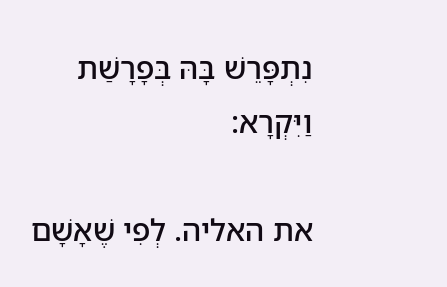נִתְפָּרֵשׁ בָּהּ בְּפָרָשַׁת וַיִּקְרָא:

את האליה. לְפִי שֶׁאָשָׁם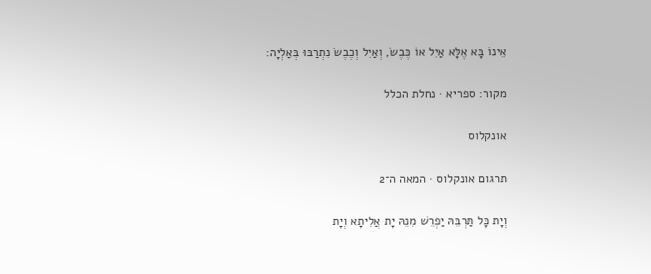אֵינוֹ בָּא אֶלָּא אַיִל אוֹ כֶּבֶשׂ, וְאַיִל וְכֶבֶשׂ נִתְרַבּוּ בְּאַלְיָה:

מקור: ספריא · נחלת הכלל

אונקלוס

תרגום אונקלוס · המאה ה־2

וְיָת כָּל תַּרְבֵּהּ יַפְרֵשׁ מִנֵהּ יָת אֲלִיתָא וְיָת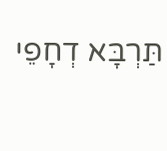תַּרְבָּא דְחָפֵי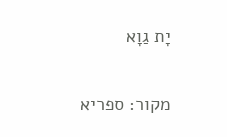יָת גַוָא

מקור: ספריא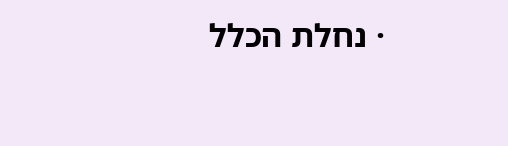· נחלת הכלל